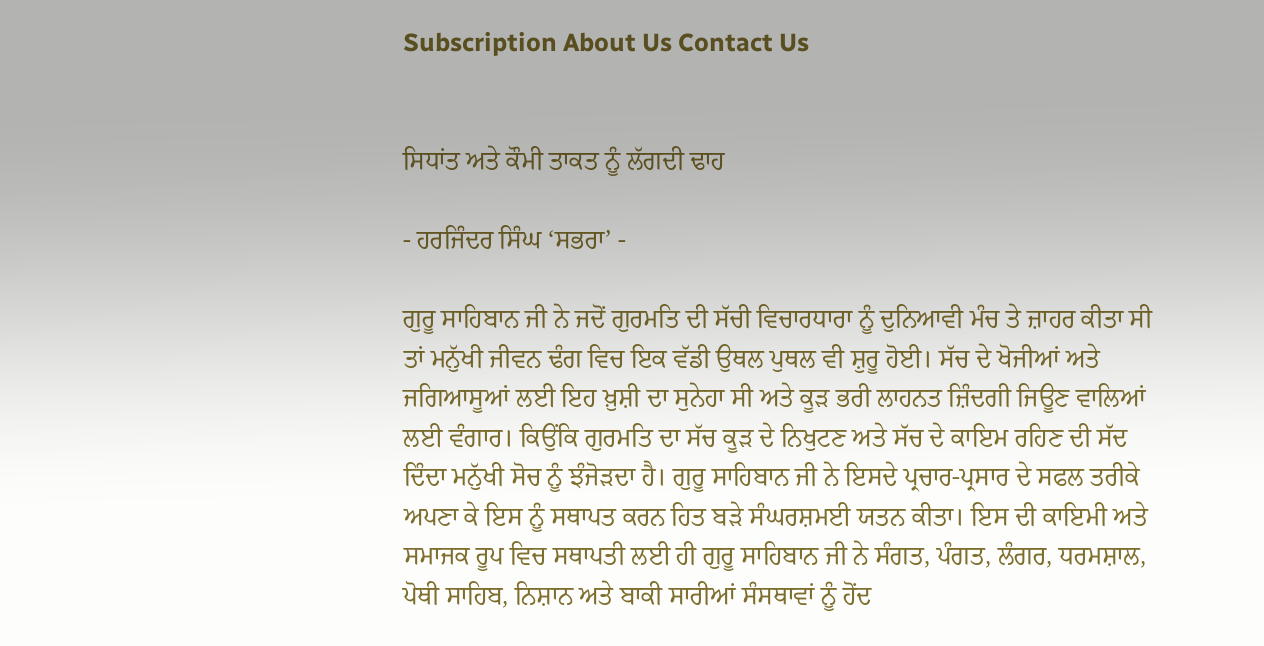Subscription About Us Contact Us


ਸਿਧਾਂਤ ਅਤੇ ਕੌਮੀ ਤਾਕਤ ਨੂੰ ਲੱਗਦੀ ਢਾਹ

- ਹਰਜਿੰਦਰ ਸਿੰਘ ‘ਸਭਰਾ’ -

ਗੁਰੂ ਸਾਹਿਬਾਨ ਜੀ ਨੇ ਜਦੋਂ ਗੁਰਮਤਿ ਦੀ ਸੱਚੀ ਵਿਚਾਰਧਾਰਾ ਨੂੰ ਦੁਨਿਆਵੀ ਮੰਚ ਤੇ ਜ਼ਾਹਰ ਕੀਤਾ ਸੀ ਤਾਂ ਮਨੁੱਖੀ ਜੀਵਨ ਢੰਗ ਵਿਚ ਇਕ ਵੱਡੀ ਉਥਲ ਪੁਥਲ ਵੀ ਸ਼ੁਰੂ ਹੋਈ। ਸੱਚ ਦੇ ਖੋਜੀਆਂ ਅਤੇ ਜਗਿਆਸੂਆਂ ਲਈ ਇਹ ਖ਼ੁਸ਼ੀ ਦਾ ਸੁਨੇਹਾ ਸੀ ਅਤੇ ਕੂੜ ਭਰੀ ਲਾਹਨਤ ਜ਼ਿੰਦਗੀ ਜਿਊਣ ਵਾਲਿਆਂ ਲਈ ਵੰਗਾਰ। ਕਿਉਂਕਿ ਗੁਰਮਤਿ ਦਾ ਸੱਚ ਕੂੜ ਦੇ ਨਿਖੁਟਣ ਅਤੇ ਸੱਚ ਦੇ ਕਾਇਮ ਰਹਿਣ ਦੀ ਸੱਦ ਦਿੰਦਾ ਮਨੁੱਖੀ ਸੋਚ ਨੂੰ ਝੰਜੋੜਦਾ ਹੈ। ਗੁਰੂ ਸਾਹਿਬਾਨ ਜੀ ਨੇ ਇਸਦੇ ਪ੍ਰਚਾਰ-ਪ੍ਰਸਾਰ ਦੇ ਸਫਲ ਤਰੀਕੇ ਅਪਣਾ ਕੇ ਇਸ ਨੂੰ ਸਥਾਪਤ ਕਰਨ ਹਿਤ ਬੜੇ ਸੰਘਰਸ਼ਮਈ ਯਤਨ ਕੀਤਾ। ਇਸ ਦੀ ਕਾਇਮੀ ਅਤੇ ਸਮਾਜਕ ਰੂਪ ਵਿਚ ਸਥਾਪਤੀ ਲਈ ਹੀ ਗੁਰੂ ਸਾਹਿਬਾਨ ਜੀ ਨੇ ਸੰਗਤ, ਪੰਗਤ, ਲੰਗਰ, ਧਰਮਸ਼ਾਲ, ਪੋਥੀ ਸਾਹਿਬ, ਨਿਸ਼ਾਨ ਅਤੇ ਬਾਕੀ ਸਾਰੀਆਂ ਸੰਸਥਾਵਾਂ ਨੂੰ ਹੋਂਦ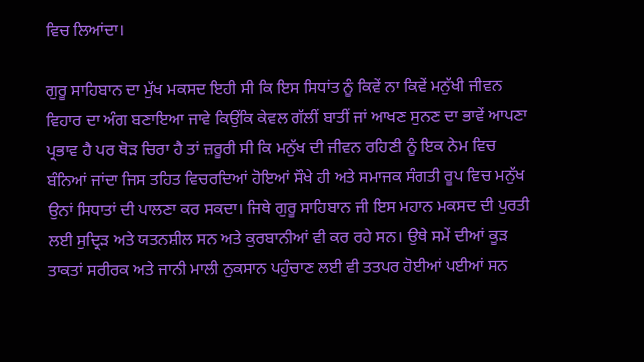ਵਿਚ ਲਿਆਂਦਾ।

ਗੁਰੂ ਸਾਹਿਬਾਨ ਦਾ ਮੁੱਖ ਮਕਸਦ ਇਹੀ ਸੀ ਕਿ ਇਸ ਸਿਧਾਂਤ ਨੂੰ ਕਿਵੇਂ ਨਾ ਕਿਵੇਂ ਮਨੁੱਖੀ ਜੀਵਨ ਵਿਹਾਰ ਦਾ ਅੰਗ ਬਣਾਇਆ ਜਾਵੇ ਕਿਉਂਕਿ ਕੇਵਲ ਗੱਲੀਂ ਬਾਤੀਂ ਜਾਂ ਆਖਣ ਸੁਨਣ ਦਾ ਭਾਵੇਂ ਆਪਣਾ ਪ੍ਰਭਾਵ ਹੈ ਪਰ ਥੋੜ ਚਿਰਾ ਹੈ ਤਾਂ ਜ਼ਰੂਰੀ ਸੀ ਕਿ ਮਨੁੱਖ ਦੀ ਜੀਵਨ ਰਹਿਣੀ ਨੂੰ ਇਕ ਨੇਮ ਵਿਚ ਬੰਨਿਆਂ ਜਾਂਦਾ ਜਿਸ ਤਹਿਤ ਵਿਚਰਦਿਆਂ ਹੋਇਆਂ ਸੌਖੇ ਹੀ ਅਤੇ ਸਮਾਜਕ ਸੰਗਤੀ ਰੂਪ ਵਿਚ ਮਨੁੱਖ ਉਨਾਂ ਸਿਧਾਤਾਂ ਦੀ ਪਾਲਣਾ ਕਰ ਸਕਦਾ। ਜਿਥੇ ਗੁਰੂ ਸਾਹਿਬਾਨ ਜੀ ਇਸ ਮਹਾਨ ਮਕਸਦ ਦੀ ਪੁਰਤੀ ਲਈ ਸੁਦ੍ਰਿੜ ਅਤੇ ਯਤਨਸ਼ੀਲ ਸਨ ਅਤੇ ਕੁਰਬਾਨੀਆਂ ਵੀ ਕਰ ਰਹੇ ਸਨ। ਉਥੇ ਸਮੇਂ ਦੀਆਂ ਕੂੜ ਤਾਕਤਾਂ ਸਰੀਰਕ ਅਤੇ ਜਾਨੀ ਮਾਲੀ ਨੁਕਸਾਨ ਪਹੁੰਚਾਣ ਲਈ ਵੀ ਤਤਪਰ ਹੋਈਆਂ ਪਈਆਂ ਸਨ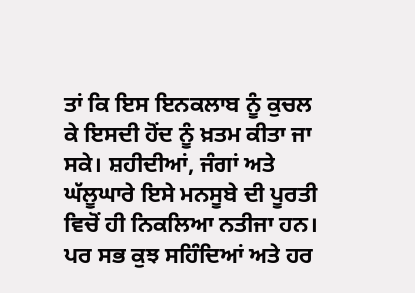ਤਾਂ ਕਿ ਇਸ ਇਨਕਲਾਬ ਨੂੰ ਕੁਚਲ ਕੇ ਇਸਦੀ ਹੋਂਦ ਨੂੰ ਖ਼ਤਮ ਕੀਤਾ ਜਾ ਸਕੇ। ਸ਼ਹੀਦੀਆਂ, ਜੰਗਾਂ ਅਤੇ ਘੱਲੂਘਾਰੇ ਇਸੇ ਮਨਸੂਬੇ ਦੀ ਪੂਰਤੀ ਵਿਚੋਂ ਹੀ ਨਿਕਲਿਆ ਨਤੀਜਾ ਹਨ। ਪਰ ਸਭ ਕੁਝ ਸਹਿੰਦਿਆਂ ਅਤੇ ਹਰ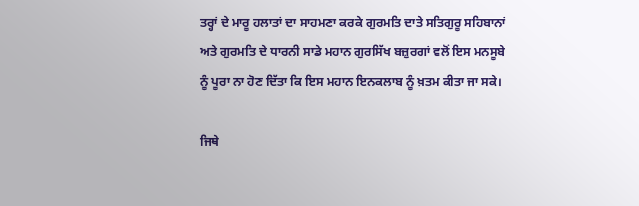ਤਰ੍ਹਾਂ ਦੇ ਮਾਰੂ ਹਲਾਤਾਂ ਦਾ ਸਾਹਮਣਾ ਕਰਕੇ ਗੁਰਮਤਿ ਦਾਤੇ ਸਤਿਗੁਰੂ ਸਹਿਬਾਨਾਂ ਅਤੇ ਗੁਰਮਤਿ ਦੇ ਧਾਰਨੀ ਸਾਡੇ ਮਹਾਨ ਗੁਰਸਿੱਖ ਬਜ਼ੁਰਗਾਂ ਵਲੋਂ ਇਸ ਮਨਸੂਬੇ ਨੂੰ ਪੂਰਾ ਨਾ ਹੋਣ ਦਿੱਤਾ ਕਿ ਇਸ ਮਹਾਨ ਇਨਕਲਾਬ ਨੂੰ ਖ਼ਤਮ ਕੀਤਾ ਜਾ ਸਕੇ।

ਜਿਥੇ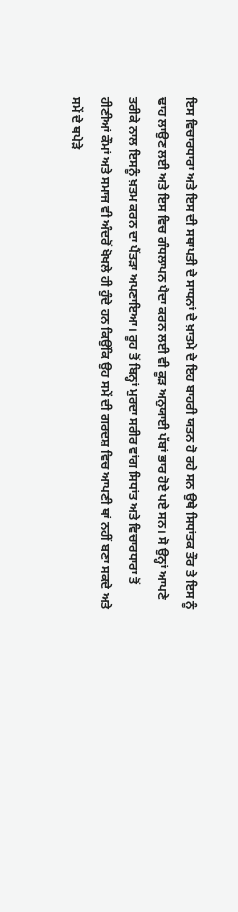ਇਸ ਵਿਚਾਰਧਾਰਾ ਅਤੇ ਇਸ ਦੀ ਸਥਾਪਤੀ ਦੇ ਸਾਧਨਾਂ ਦੇ ਖ਼ਾਤਮੇ ਦੇ ਇਹ ਬਾਹਰੀ ਯਤਨ ਹੋ ਰਹੇ ਸਨ ਉਥੇ ਸਿਧਾਂਤਕ ਤੌਰ ਤੇ ਇਸ ਨੂੰ ਢਾਹ ਲਾਉਣ ਲਈ ਅਤੇ ਇਸ ਵਿਚ ਗੰਧਲਾਪਨ ਪੈਦਾ ਕਰਨ ਲਈ ਵੀ ਕੂੜ ਅਨੁਯਾਈ ਪੱਬਾਂ ਭਾਰ ਹੋਏ ਪਏ ਸਨ। ਸੋ ਉਨ੍ਹਾਂ ਆਪਣੇ ਤਰੀਕੇ ਨਾਲ ਇਸਨੂੰ ਖ਼ਤਮ ਕਰਨ ਦਾ ਪੈਂਤੜਾ ਅਪਣਾਇਆ। ਰੂਹ ਤੋਂ ਬਿਨ੍ਹਾਂ ਮੁਰਦਾ ਸਰੀਰ ਵਾਂਗ ਸਿਧਾਂਤ ਅਤੇ ਵਿਚਾਰਧਾਰਾ ਤੋਂ ਹੀਣੀਆਂ ਕੌਮਾਂ ਅਤੇ ਸਮਾਜ ਵੀ ਅੰਦਰੋਂ ਖੋਖਲੇ ਹੀ ਹੁੰਦੇ ਹਨ ਕਿਉਂਕਿ ਉਹ ਸਮੇਂ ਦੀ ਗਰਦਸ਼ ਵਿਚ ਆਪਣੀ ਥਾਂ ਨਹੀਂ ਬਣਾ ਸਕਦੇ ਅਤੇ ਸਮੇਂ ਦੇ ਥਪੇੜੇ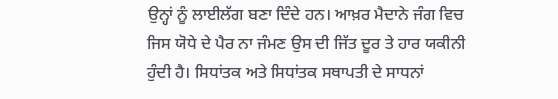ਉਨ੍ਹਾਂ ਨੂੰ ਲਾਈਲੱਗ ਬਣਾ ਦਿੰਦੇ ਹਨ। ਆਖ਼ਰ ਮੈਦਾਨੇ ਜੰਗ ਵਿਚ ਜਿਸ ਯੋਧੇ ਦੇ ਪੈਰ ਨਾ ਜੰਮਣ ਉਸ ਦੀ ਜਿੱਤ ਦੂਰ ਤੇ ਹਾਰ ਯਕੀਨੀ ਹੁੰਦੀ ਹੈ। ਸਿਧਾਂਤਕ ਅਤੇ ਸਿਧਾਂਤਕ ਸਥਾਪਤੀ ਦੇ ਸਾਧਨਾਂ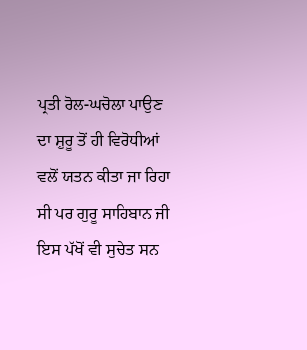ਪ੍ਰਤੀ ਰੋਲ-ਘਚੋਲਾ ਪਾਉਣ ਦਾ ਸ਼ੁਰੂ ਤੋਂ ਹੀ ਵਿਰੋਧੀਆਂ ਵਲੋਂ ਯਤਨ ਕੀਤਾ ਜਾ ਰਿਹਾ ਸੀ ਪਰ ਗੁਰੂ ਸਾਹਿਬਾਨ ਜੀ ਇਸ ਪੱਖੋਂ ਵੀ ਸੁਚੇਤ ਸਨ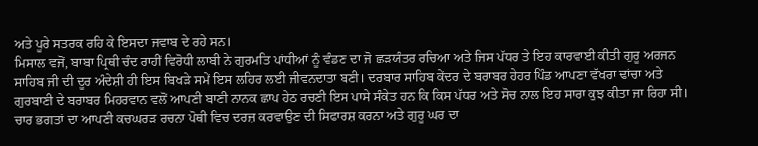ਅਤੇ ਪੂਰੇ ਸਤਰਕ ਰਹਿ ਕੇ ਇਸਦਾ ਜਵਾਬ ਦੇ ਰਹੇ ਸਨ।
ਮਿਸਾਲ ਵਜੋਂ, ਬਾਬਾ ਪ੍ਰਿਥੀ ਚੰਦ ਰਾਹੀਂ ਵਿਰੋਧੀ ਲਾਬੀ ਨੇ ਗੁਰਮਤਿ ਪਾਂਧੀਆਂ ਨੂੰ ਵੰਡਣ ਦਾ ਜੋ ਛੜਯੰਤਰ ਰਚਿਆ ਅਤੇ ਜਿਸ ਪੱਧਰ ਤੇ ਇਹ ਕਾਰਵਾਈ ਕੀਤੀ ਗੁਰੂ ਅਰਜਨ ਸਾਹਿਬ ਜੀ ਦੀ ਦੂਰ ਅੰਦੇਸ਼ੀ ਹੀ ਇਸ ਬਿਖੜੇ ਸਮੇਂ ਇਸ ਲਹਿਰ ਲਈ ਜੀਵਨਦਾਤਾ ਬਣੀ। ਦਰਬਾਰ ਸਾਹਿਬ ਕੇਂਦਰ ਦੇ ਬਰਾਬਰ ਹੇਹਰ ਪਿੰਡ ਆਪਣਾ ਵੱਖਰਾ ਢਾਂਚਾ ਅਤੇ ਗੁਰਬਾਣੀ ਦੇ ਬਰਾਬਰ ਮਿਹਰਵਾਨ ਵਲੋਂ ਆਪਣੀ ਬਾਣੀ ਨਾਨਕ ਛਾਪ ਹੇਠ ਰਚਣੀ ਇਸ ਪਾਸੇ ਸੰਕੇਤ ਹਨ ਕਿ ਕਿਸ ਪੱਧਰ ਅਤੇ ਸੋਚ ਨਾਲ ਇਹ ਸਾਰਾ ਕੁਝ ਕੀਤਾ ਜਾ ਰਿਹਾ ਸੀ। ਚਾਰ ਭਗਤਾਂ ਦਾ ਆਪਣੀ ਕਚਘਰੜ ਰਚਨਾ ਪੋਥੀ ਵਿਚ ਦਰਜ਼ ਕਰਵਾਉਣ ਦੀ ਸਿਫਾਰਸ਼ ਕਰਨਾ ਅਤੇ ਗੁਰੂ ਘਰ ਦਾ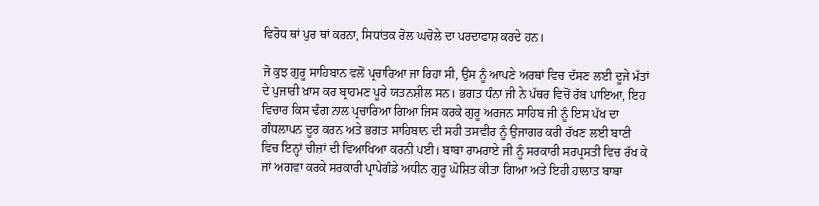ਵਿਰੋਧ ਥਾਂ ਪੁਰ ਥਾਂ ਕਰਨਾ, ਸਿਧਾਂਤਕ ਰੋਲ ਘਚੋਲੇ ਦਾ ਪਰਦਾਫਾਸ਼ ਕਰਦੇ ਹਨ।

ਜੋ ਕੁਝ ਗੁਰੂ ਸਾਹਿਬਾਨ ਵਲੋਂ ਪ੍ਰਚਾਰਿਆ ਜਾ ਰਿਹਾ ਸੀ, ਉਸ ਨੂੰ ਆਪਣੇ ਅਰਥਾਂ ਵਿਚ ਦੱਸਣ ਲਈ ਦੂਜੇ ਮੱਤਾਂ ਦੇ ਪੁਜਾਰੀ ਖ਼ਾਸ ਕਰ ਬ੍ਰਾਹਮਣ ਪੂਰੇ ਯਤਨਸ਼ੀਲ ਸਨ। ਭਗਤ ਧੰਨਾ ਜੀ ਨੇ ਪੱਥਰ ਵਿਚੋਂ ਰੱਬ ਪਾਇਆ, ਇਹ ਵਿਚਾਰ ਕਿਸ ਢੰਗ ਨਾਲ ਪ੍ਰਚਾਰਿਆ ਗਿਆ ਜਿਸ ਕਰਕੇ ਗੁਰੂ ਅਰਜਨ ਸਾਹਿਬ ਜੀ ਨੂੰ ਇਸ ਪੱਖ ਦਾ ਗੰਧਲਾਪਨ ਦੂਰ ਕਰਨ ਅਤੇ ਭਗਤ ਸਾਹਿਬਾਨ ਦੀ ਸਹੀ ਤਸਵੀਰ ਨੂੰ ਉਜਾਗਰ ਕਰੀ ਰੱਖਣ ਲਈ ਬਾਣੀ ਵਿਚ ਇਨ੍ਹਾਂ ਚੀਜ਼ਾਂ ਦੀ ਵਿਆਖਿਆ ਕਰਨੀ ਪਈ। ਬਾਬਾ ਰਾਮਰਾਏ ਜੀ ਨੂੰ ਸਰਕਾਰੀ ਸਰਪ੍ਰਸਤੀ ਵਿਚ ਰੱਖ ਕੇ ਜਾਂ ਅਗਵਾ ਕਰਕੇ ਸਰਕਾਰੀ ਪ੍ਰਾਪੇਗੰਡੇ ਅਧੀਨ ਗੁਰੂ ਘੋਸ਼ਿਤ ਕੀਤਾ ਗਿਆ ਅਤੇ ਇਹੀ ਹਾਲਾਤ ਬਾਬਾ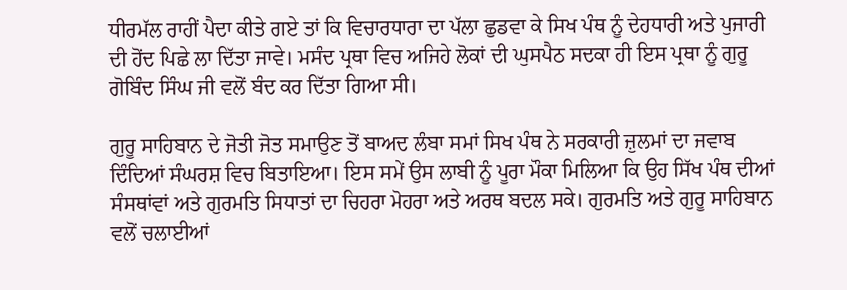ਧੀਰਮੱਲ ਰਾਹੀਂ ਪੈਦਾ ਕੀਤੇ ਗਏ ਤਾਂ ਕਿ ਵਿਚਾਰਧਾਰਾ ਦਾ ਪੱਲਾ ਛੁਡਵਾ ਕੇ ਸਿਖ ਪੰਥ ਨੂੰ ਦੇਹਧਾਰੀ ਅਤੇ ਪੁਜਾਰੀ ਦੀ ਹੋਂਦ ਪਿਛੇ ਲਾ ਦਿੱਤਾ ਜਾਵੇ। ਮਸੰਦ ਪ੍ਰਥਾ ਵਿਚ ਅਜਿਹੇ ਲੋਕਾਂ ਦੀ ਘੁਸਪੈਠ ਸਦਕਾ ਹੀ ਇਸ ਪ੍ਰਥਾ ਨੂੰ ਗੁਰੂ ਗੋਬਿੰਦ ਸਿੰਘ ਜੀ ਵਲੋਂ ਬੰਦ ਕਰ ਦਿੱਤਾ ਗਿਆ ਸੀ।

ਗੁਰੂ ਸਾਹਿਬਾਨ ਦੇ ਜੋਤੀ ਜੋਤ ਸਮਾਉਣ ਤੋਂ ਬਾਅਦ ਲੰਬਾ ਸਮਾਂ ਸਿਖ ਪੰਥ ਨੇ ਸਰਕਾਰੀ ਜ਼ੁਲਮਾਂ ਦਾ ਜਵਾਬ ਦਿੰਦਿਆਂ ਸੰਘਰਸ਼ ਵਿਚ ਬਿਤਾਇਆ। ਇਸ ਸਮੇਂ ਉਸ ਲਾਬੀ ਨੂੰ ਪੂਰਾ ਮੌਕਾ ਮਿਲਿਆ ਕਿ ਉਹ ਸਿੱਖ ਪੰਥ ਦੀਆਂ ਸੰਸਥਾਂਵਾਂ ਅਤੇ ਗੁਰਮਤਿ ਸਿਧਾਤਾਂ ਦਾ ਚਿਹਰਾ ਮੋਹਰਾ ਅਤੇ ਅਰਥ ਬਦਲ ਸਕੇ। ਗੁਰਮਤਿ ਅਤੇ ਗੁਰੂ ਸਾਹਿਬਾਨ ਵਲੋਂ ਚਲਾਈਆਂ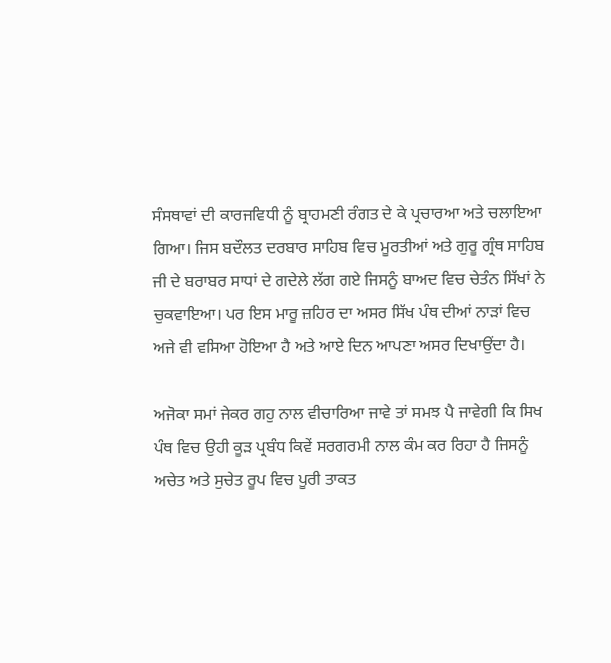ਸੰਸਥਾਵਾਂ ਦੀ ਕਾਰਜਵਿਧੀ ਨੂੰ ਬ੍ਰਾਹਮਣੀ ਰੰਗਤ ਦੇ ਕੇ ਪ੍ਰਚਾਰਆ ਅਤੇ ਚਲਾਇਆ ਗਿਆ। ਜਿਸ ਬਦੌਲਤ ਦਰਬਾਰ ਸਾਹਿਬ ਵਿਚ ਮੂਰਤੀਆਂ ਅਤੇ ਗੁਰੂ ਗ੍ਰੰਥ ਸਾਹਿਬ ਜੀ ਦੇ ਬਰਾਬਰ ਸਾਧਾਂ ਦੇ ਗਦੇਲੇ ਲੱਗ ਗਏ ਜਿਸਨੂੰ ਬਾਅਦ ਵਿਚ ਚੇਤੰਨ ਸਿੱਖਾਂ ਨੇ ਚੁਕਵਾਇਆ। ਪਰ ਇਸ ਮਾਰੂ ਜ਼ਹਿਰ ਦਾ ਅਸਰ ਸਿੱਖ ਪੰਥ ਦੀਆਂ ਨਾੜਾਂ ਵਿਚ ਅਜੇ ਵੀ ਵਸਿਆ ਹੋਇਆ ਹੈ ਅਤੇ ਆਏ ਦਿਨ ਆਪਣਾ ਅਸਰ ਦਿਖਾਉਂਦਾ ਹੈ।

ਅਜੋਕਾ ਸਮਾਂ ਜੇਕਰ ਗਹੁ ਨਾਲ ਵੀਚਾਰਿਆ ਜਾਵੇ ਤਾਂ ਸਮਝ ਪੈ ਜਾਵੇਗੀ ਕਿ ਸਿਖ ਪੰਥ ਵਿਚ ਉਹੀ ਕੂੜ ਪ੍ਰਬੰਧ ਕਿਵੇਂ ਸਰਗਰਮੀ ਨਾਲ ਕੰਮ ਕਰ ਰਿਹਾ ਹੈ ਜਿਸਨੂੰ ਅਚੇਤ ਅਤੇ ਸੁਚੇਤ ਰੂਪ ਵਿਚ ਪੂਰੀ ਤਾਕਤ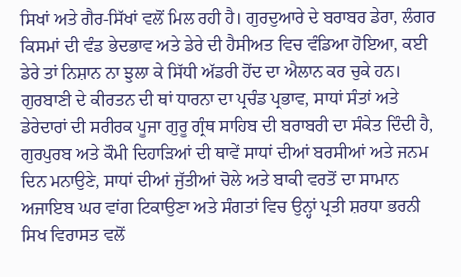ਸਿਖਾਂ ਅਤੇ ਗੈਰ-ਸਿੱਖਾਂ ਵਲੋਂ ਮਿਲ ਰਹੀ ਹੈ। ਗੁਰਦੁਆਰੇ ਦੇ ਬਰਾਬਰ ਡੇਰਾ, ਲੰਗਰ ਕਿਸਮਾਂ ਦੀ ਵੰਡ ਭੇਦਭਾਵ ਅਤੇ ਡੇਰੇ ਦੀ ਹੈਸੀਅਤ ਵਿਚ ਵੰਡਿਆ ਹੋਇਆ, ਕਈ ਡੇਰੇ ਤਾਂ ਨਿਸ਼ਾਨ ਨਾ ਝੁਲਾ ਕੇ ਸਿੱਧੀ ਅੱਡਰੀ ਹੋਂਦ ਦਾ ਐਲਾਨ ਕਰ ਚੁਕੇ ਹਨ। ਗੁਰਬਾਣੀ ਦੇ ਕੀਰਤਨ ਦੀ ਥਾਂ ਧਾਰਨਾ ਦਾ ਪ੍ਰਚੰਡ ਪ੍ਰਭਾਵ, ਸਾਧਾਂ ਸੰਤਾਂ ਅਤੇ ਡੇਰੇਦਾਰਾਂ ਦੀ ਸਰੀਰਕ ਪੂਜਾ ਗੁਰੂ ਗ੍ਰੰਥ ਸਾਹਿਬ ਦੀ ਬਰਾਬਰੀ ਦਾ ਸੰਕੇਤ ਦਿੰਦੀ ਹੈ, ਗੁਰਪੁਰਬ ਅਤੇ ਕੌਮੀ ਦਿਹਾੜਿਆਂ ਦੀ ਥਾਵੇਂ ਸਾਧਾਂ ਦੀਆਂ ਬਰਸੀਆਂ ਅਤੇ ਜਨਮ ਦਿਨ ਮਨਾਉਣੇ, ਸਾਧਾਂ ਦੀਆਂ ਜੁੱਤੀਆਂ ਚੋਲੇ ਅਤੇ ਬਾਕੀ ਵਰਤੋਂ ਦਾ ਸਾਮਾਨ ਅਜਾਇਬ ਘਰ ਵਾਂਗ ਟਿਕਾਉਣਾ ਅਤੇ ਸੰਗਤਾਂ ਵਿਚ ਉਨ੍ਹਾਂ ਪ੍ਰਤੀ ਸ਼ਰਧਾ ਭਰਨੀ ਸਿਖ ਵਿਰਾਸਤ ਵਲੋਂ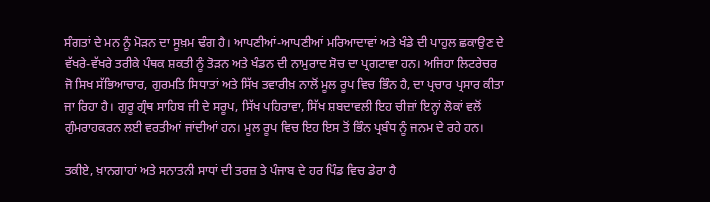ਸੰਗਤਾਂ ਦੇ ਮਨ ਨੂੰ ਮੋੜਨ ਦਾ ਸੂਖ਼ਮ ਢੰਗ ਹੈ। ਆਪਣੀਆਂ-ਆਪਣੀਆਂ ਮਰਿਆਦਾਵਾਂ ਅਤੇ ਖੰਡੇ ਦੀ ਪਾਹੁਲ ਛਕਾਉਣ ਦੇ ਵੱਖਰੇ-ਵੱਖਰੇ ਤਰੀਕੇ ਪੰਥਕ ਸ਼ਕਤੀ ਨੂੰ ਤੋੜਨ ਅਤੇ ਖੰਡਨ ਦੀ ਨਾਮੁਰਾਦ ਸੋਚ ਦਾ ਪ੍ਰਗਟਾਵਾ ਹਨ। ਅਜਿਹਾ ਲਿਟਰੇਚਰ ਜੋ ਸਿਖ ਸੱਭਿਆਚਾਰ, ਗੁਰਮਤਿ ਸਿਧਾਤਾਂ ਅਤੇ ਸਿੱਖ ਤਵਾਰੀਖ਼ ਨਾਲੋਂ ਮੂਲ ਰੂਪ ਵਿਚ ਭਿੰਨ ਹੈ, ਦਾ ਪ੍ਰਚਾਰ ਪ੍ਰਸਾਰ ਕੀਤਾ ਜਾ ਰਿਹਾ ਹੈ। ਗੁਰੂ ਗ੍ਰੰਥ ਸਾਹਿਬ ਜੀ ਦੇ ਸਰੂਪ, ਸਿੱਖ ਪਹਿਰਾਵਾ, ਸਿੱਖ ਸ਼ਬਦਾਵਲੀ ਇਹ ਚੀਜ਼ਾਂ ਇਨ੍ਹਾਂ ਲੋਕਾਂ ਵਲੋਂ ਗੁੰਮਰਾਹਕਰਨ ਲਈ ਵਰਤੀਆਂ ਜਾਂਦੀਆਂ ਹਨ। ਮੂਲ ਰੂਪ ਵਿਚ ਇਹ ਇਸ ਤੋਂ ਭਿੰਨ ਪ੍ਰਬੰਧ ਨੂੰ ਜਨਮ ਦੇ ਰਹੇ ਹਨ।

ਤਕੀਏ, ਖ਼ਾਨਗਾਹਾਂ ਅਤੇ ਸਨਾਤਨੀ ਸਾਧਾਂ ਦੀ ਤਰਜ਼ ਤੇ ਪੰਜਾਬ ਦੇ ਹਰ ਪਿੰਡ ਵਿਚ ਡੇਰਾ ਹੈ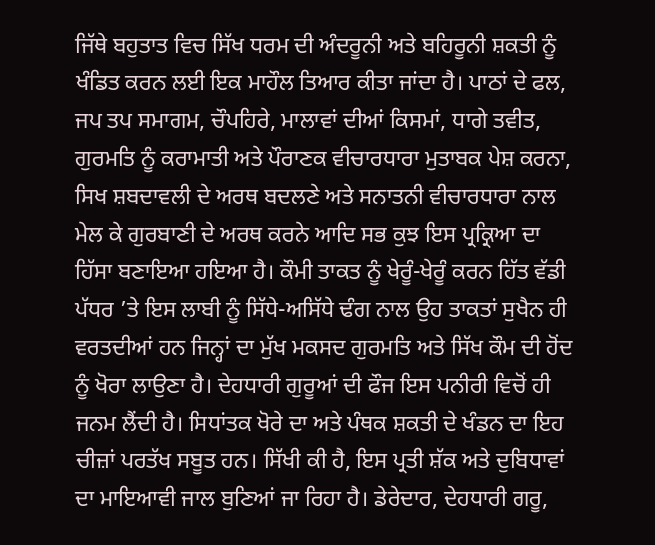ਜਿੱਥੇ ਬਹੁਤਾਤ ਵਿਚ ਸਿੱਖ ਧਰਮ ਦੀ ਅੰਦਰੂਨੀ ਅਤੇ ਬਹਿਰੂਨੀ ਸ਼ਕਤੀ ਨੂੰ ਖੰਡਿਤ ਕਰਨ ਲਈ ਇਕ ਮਾਹੌਲ ਤਿਆਰ ਕੀਤਾ ਜਾਂਦਾ ਹੈ। ਪਾਠਾਂ ਦੇ ਫਲ, ਜਪ ਤਪ ਸਮਾਗਮ, ਚੌਪਹਿਰੇ, ਮਾਲਾਵਾਂ ਦੀਆਂ ਕਿਸਮਾਂ, ਧਾਗੇ ਤਵੀਤ, ਗੁਰਮਤਿ ਨੂੰ ਕਰਾਮਾਤੀ ਅਤੇ ਪੌਰਾਣਕ ਵੀਚਾਰਧਾਰਾ ਮੁਤਾਬਕ ਪੇਸ਼ ਕਰਨਾ, ਸਿਖ ਸ਼ਬਦਾਵਲੀ ਦੇ ਅਰਥ ਬਦਲਣੇ ਅਤੇ ਸਨਾਤਨੀ ਵੀਚਾਰਧਾਰਾ ਨਾਲ ਮੇਲ ਕੇ ਗੁਰਬਾਣੀ ਦੇ ਅਰਥ ਕਰਨੇ ਆਦਿ ਸਭ ਕੁਝ ਇਸ ਪ੍ਰਕ੍ਰਿਆ ਦਾ ਹਿੱਸਾ ਬਣਾਇਆ ਹਇਆ ਹੈ। ਕੌਮੀ ਤਾਕਤ ਨੂੰ ਖੇਰੂੰ-ਖੇਰੂੰ ਕਰਨ ਹਿੱਤ ਵੱਡੀ ਪੱਧਰ ’ਤੇ ਇਸ ਲਾਬੀ ਨੂੰ ਸਿੱਧੇ-ਅਸਿੱਧੇ ਢੰਗ ਨਾਲ ਉਹ ਤਾਕਤਾਂ ਸੁਖੈਨ ਹੀ ਵਰਤਦੀਆਂ ਹਨ ਜਿਨ੍ਹਾਂ ਦਾ ਮੁੱਖ ਮਕਸਦ ਗੁਰਮਤਿ ਅਤੇ ਸਿੱਖ ਕੌਮ ਦੀ ਹੋਂਦ ਨੂੰ ਖੋਰਾ ਲਾਉਣਾ ਹੈ। ਦੇਹਧਾਰੀ ਗੁਰੂਆਂ ਦੀ ਫੌਜ ਇਸ ਪਨੀਰੀ ਵਿਚੋਂ ਹੀ ਜਨਮ ਲੈਂਦੀ ਹੈ। ਸਿਧਾਂਤਕ ਖੋਰੇ ਦਾ ਅਤੇ ਪੰਥਕ ਸ਼ਕਤੀ ਦੇ ਖੰਡਨ ਦਾ ਇਹ ਚੀਜ਼ਾਂ ਪਰਤੱਖ ਸਬੂਤ ਹਨ। ਸਿੱਖੀ ਕੀ ਹੈ, ਇਸ ਪ੍ਰਤੀ ਸ਼ੱਕ ਅਤੇ ਦੁਬਿਧਾਵਾਂ ਦਾ ਮਾਇਆਵੀ ਜਾਲ ਬੁਣਿਆਂ ਜਾ ਰਿਹਾ ਹੈ। ਡੇਰੇਦਾਰ, ਦੇਹਧਾਰੀ ਗਰੂ,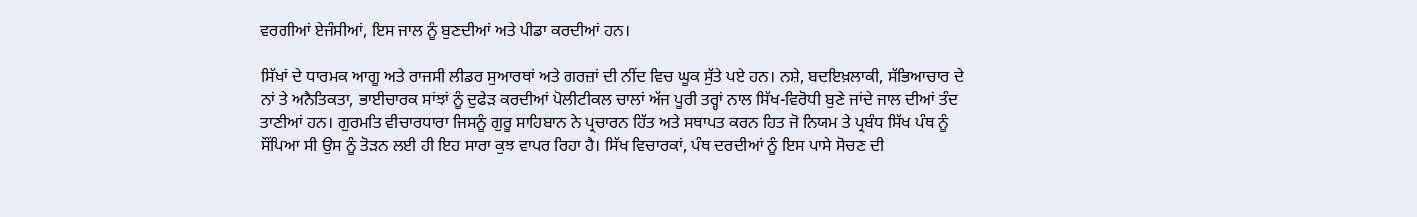ਵਰਗੀਆਂ ਏਜੰਸੀਆਂ, ਇਸ ਜਾਲ ਨੂੰ ਬੁਣਦੀਆਂ ਅਤੇ ਪੀਡਾ ਕਰਦੀਆਂ ਹਨ।

ਸਿੱਖਾਂ ਦੇ ਧਾਰਮਕ ਆਗੂ ਅਤੇ ਰਾਜਸੀ ਲੀਡਰ ਸੁਆਰਥਾਂ ਅਤੇ ਗਰਜ਼ਾਂ ਦੀ ਨੀਂਦ ਵਿਚ ਘੂਕ ਸੁੱਤੇ ਪਏ ਹਨ। ਨਸ਼ੇ, ਬਦਇਖ਼ਲਾਕੀ, ਸੱਭਿਆਚਾਰ ਦੇ ਨਾਂ ਤੇ ਅਨੈਤਿਕਤਾ, ਭਾਈਚਾਰਕ ਸਾਂਝਾਂ ਨੂੰ ਦੁਫੇੜ ਕਰਦੀਆਂ ਪੋਲੀਟੀਕਲ ਚਾਲਾਂ ਅੱਜ ਪੂਰੀ ਤਰ੍ਹਾਂ ਨਾਲ ਸਿੱਖ-ਵਿਰੋਧੀ ਬੁਣੇ ਜਾਂਦੇ ਜਾਲ ਦੀਆਂ ਤੰਦ ਤਾਣੀਆਂ ਹਨ। ਗੁਰਮਤਿ ਵੀਚਾਰਧਾਰਾ ਜਿਸਨੂੰ ਗੁਰੂ ਸਾਹਿਬਾਨ ਨੇ ਪ੍ਰਚਾਰਨ ਹਿੱਤ ਅਤੇ ਸਥਾਪਤ ਕਰਨ ਹਿਤ ਜੋ ਨਿਯਮ ਤੇ ਪ੍ਰਬੰਧ ਸਿੱਖ ਪੰਥ ਨੂੰ ਸੌਂਪਿਆ ਸੀ ਉਸ ਨੂੰ ਤੋੜਨ ਲਈ ਹੀ ਇਹ ਸਾਰਾ ਕੁਝ ਵਾਪਰ ਰਿਹਾ ਹੈ। ਸਿੱਖ ਵਿਚਾਰਕਾਂ, ਪੰਥ ਦਰਦੀਆਂ ਨੂੰ ਇਸ ਪਾਸੇ ਸੋਚਣ ਦੀ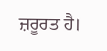ਜ਼ਰੂਰਤ ਹੈ।